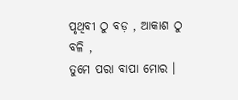ପୃଥିବୀ ଠୁ ବଡ଼ , ଆକାଶ ଠୁ ବଳି ,
ତୁମେ ପରା ବାପା ମୋର ।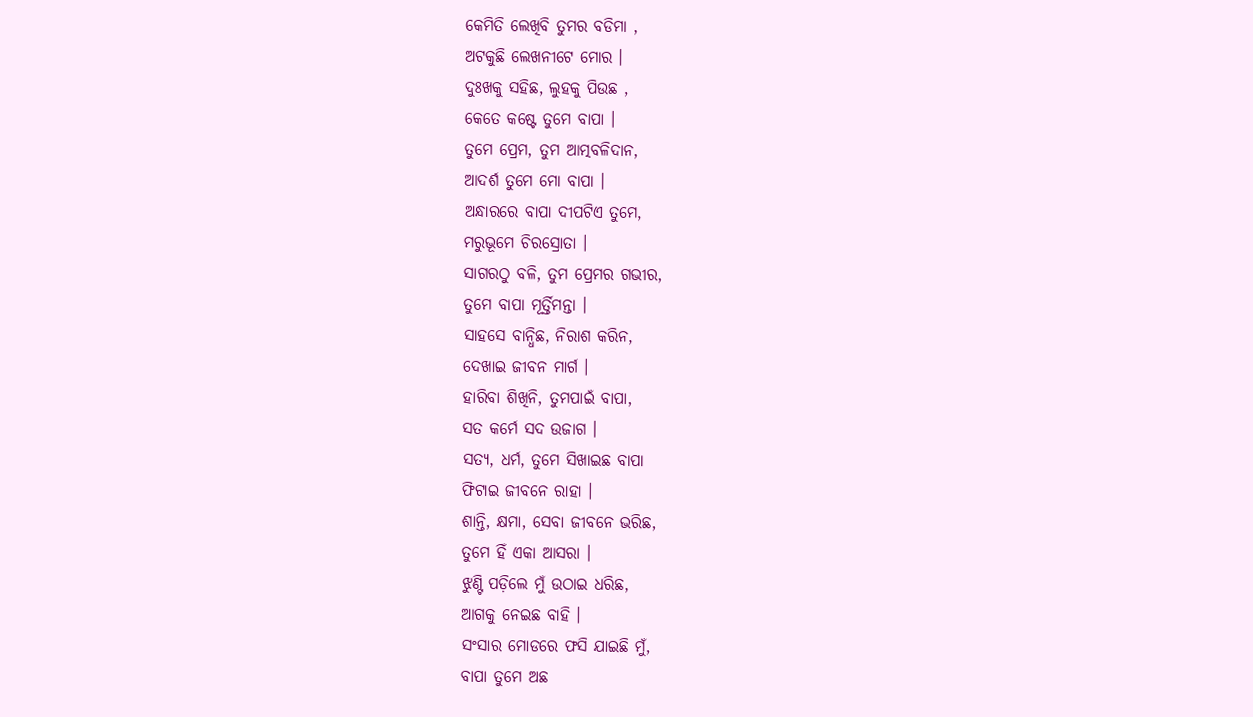କେମିତି ଲେଖିବି ତୁମର ବଡିମା ,
ଅଟକୁଛି ଲେଖନୀଟେ ମୋର ।
ଦୁଃଖକୁ ସହିଛ, ଲୁହକୁ ପିଉଛ ,
କେତେ କଷ୍ଟେ ତୁମେ ବାପା ।
ତୁମେ ପ୍ରେମ, ତୁମ ଆତ୍ମବଳିଦାନ,
ଆଦର୍ଶ ତୁମେ ମୋ ବାପା ।
ଅନ୍ଧାରରେ ବାପା ଦୀପଟିଏ ତୁମେ,
ମରୁଭୂମେ ଚିରସ୍ରୋତା ।
ସାଗରଠୁ ବଳି, ତୁମ ପ୍ରେମର ଗଭୀର,
ତୁମେ ବାପା ମୂର୍ତ୍ତିମନ୍ତା ।
ସାହସେ ବାନ୍ଧିଛ, ନିରାଶ କରିନ,
ଦେଖାଇ ଜୀବନ ମାର୍ଗ ।
ହାରିବା ଶିଖିନି, ତୁମପାଇଁ ବାପା,
ସତ କର୍ମେ ସଦ ଉଜାଗ ।
ସତ୍ୟ, ଧର୍ମ, ତୁମେ ସିଖାଇଛ ବାପା
ଫିଟାଇ ଜୀବନେ ରାହା ।
ଶାନ୍ତି, କ୍ଷମା, ସେବା ଜୀବନେ ଭରିଛ,
ତୁମେ ହିଁ ଏକା ଆସରା ।
ଝୁଣ୍ଟି ପଡ଼ିଲେ ମୁଁ ଉଠାଇ ଧରିଛ,
ଆଗକୁ ନେଇଛ ବାହି ।
ସଂସାର ମୋଡରେ ଫସି ଯାଇଛି ମୁଁ,
ବାପା ତୁମେ ଅଛ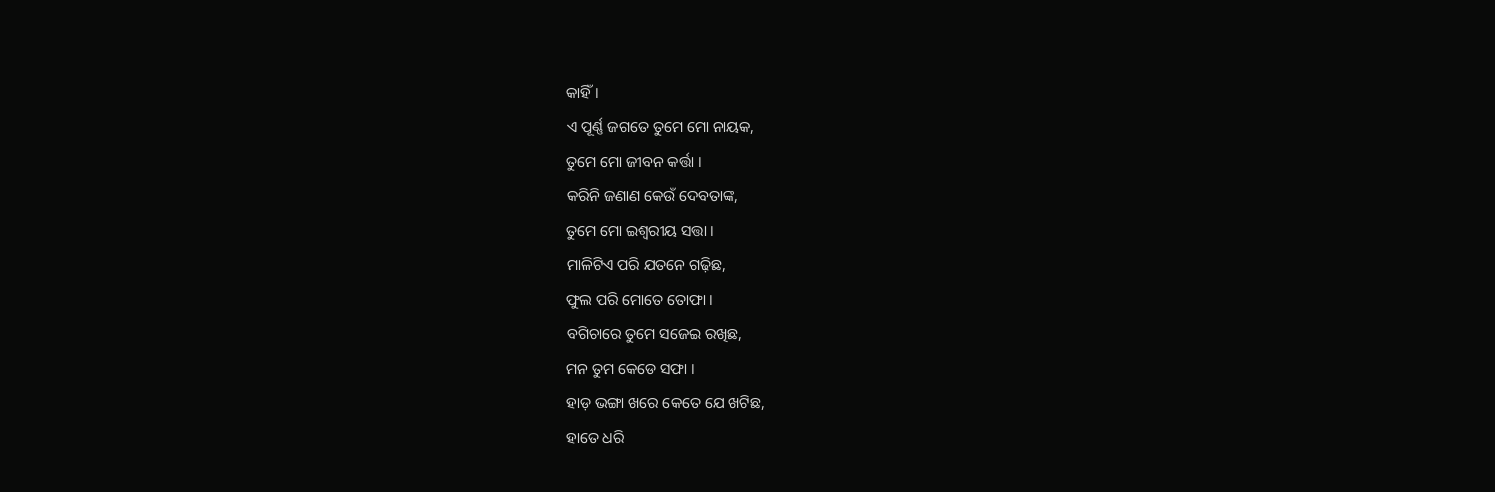କାହିଁ ।
ଏ ପୂର୍ଣ୍ଣ ଜଗତେ ତୁମେ ମୋ ନାୟକ,
ତୁମେ ମୋ ଜୀବନ କର୍ତ୍ତା ।
କରିନି ଜଣାଣ କେଉଁ ଦେବତାଙ୍କ,
ତୁମେ ମୋ ଇଶ୍ୱରୀୟ ସତ୍ତା ।
ମାଳିଟିଏ ପରି ଯତନେ ଗଢ଼ିଛ,
ଫୁଲ ପରି ମୋତେ ତୋଫା ।
ବଗିଚାରେ ତୁମେ ସଜେଇ ରଖିଛ,
ମନ ତୁମ କେଡେ ସଫା ।
ହାଡ଼ ଭଙ୍ଗା ଖରେ କେତେ ଯେ ଖଟିଛ,
ହାତେ ଧରି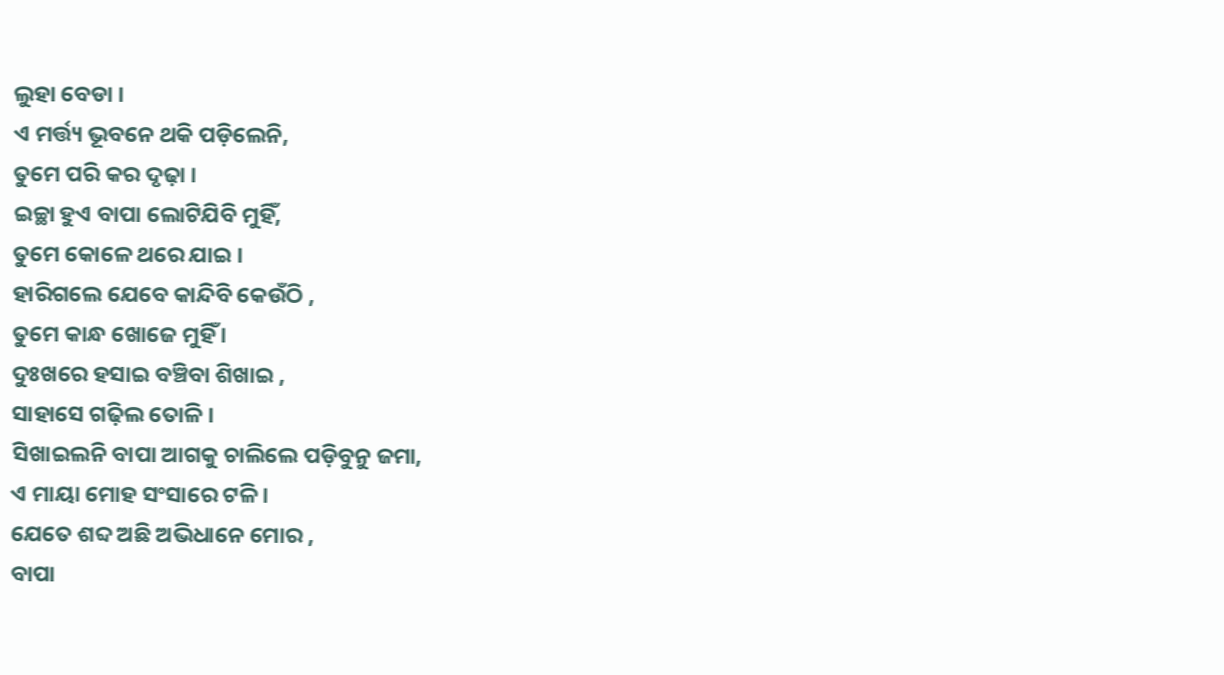ଲୁହା ବେଡା ।
ଏ ମର୍ତ୍ତ୍ୟ ଭୂବନେ ଥକି ପଡ଼ିଲେନି,
ତୁମେ ପରି କର ଦୃଢ଼ା ।
ଇଚ୍ଛା ହୁଏ ବାପା ଲୋଟିଯିବି ମୁହିଁ,
ତୁମେ କୋଳେ ଥରେ ଯାଇ ।
ହାରିଗଲେ ଯେବେ କାନ୍ଦିବି କେଉଁଠି ,
ତୁମେ କାନ୍ଧ ଖୋଜେ ମୁହିଁ ।
ଦୁଃଖରେ ହସାଇ ବଞ୍ଚିବା ଶିଖାଇ ,
ସାହାସେ ଗଢ଼ିଲ ତୋଳି ।
ସିଖାଇଲନି ବାପା ଆଗକୁ ଚାଲିଲେ ପଡ଼ିବୁନୁ ଜମା,
ଏ ମାୟା ମୋହ ସଂସାରେ ଟଳି ।
ଯେତେ ଶବ୍ଦ ଅଛି ଅଭିଧାନେ ମୋର ,
ବାପା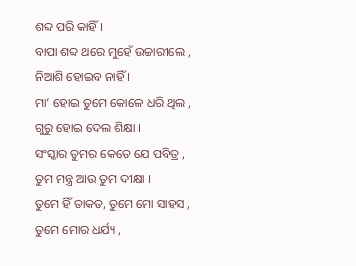ଶବ୍ଦ ପରି କାହିଁ ।
ବାପା ଶବ୍ଦ ଥରେ ମୁହେଁ ଉଚ୍ଚାରୀଲେ ,
ନିଆଶି ହୋଇବ ନାହିଁ ।
ମା’ ହୋଇ ତୁମେ କୋଳେ ଧରି ଥିଲ ,
ଗୁରୁ ହୋଇ ଦେଲ ଶିକ୍ଷା ।
ସଂସ୍କାର ତୁମର କେତେ ଯେ ପବିତ୍ର ,
ତୁମ ମନ୍ତ୍ର ଆଉ ତୁମ ଦୀକ୍ଷା ।
ତୁମେ ହିଁ ତାକତ, ତୁମେ ମୋ ସାହସ ,
ତୁମେ ମୋର ଧର୍ଯ୍ୟ ,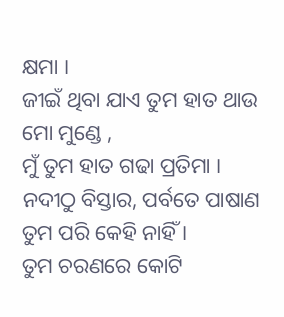କ୍ଷମା ।
ଜୀଇଁ ଥିବା ଯାଏ ତୁମ ହାତ ଥାଉ ମୋ ମୁଣ୍ଡେ ,
ମୁଁ ତୁମ ହାତ ଗଢା ପ୍ରତିମା ।
ନଦୀଠୁ ବିସ୍ତାର, ପର୍ବତେ ପାଷାଣ
ତୁମ ପରି କେହି ନାହିଁ ।
ତୁମ ଚରଣରେ କୋଟି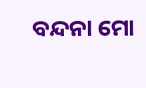ବନ୍ଦନା ମୋ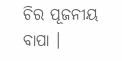ଚିର ପୂଜନୀୟ ବାପା ।